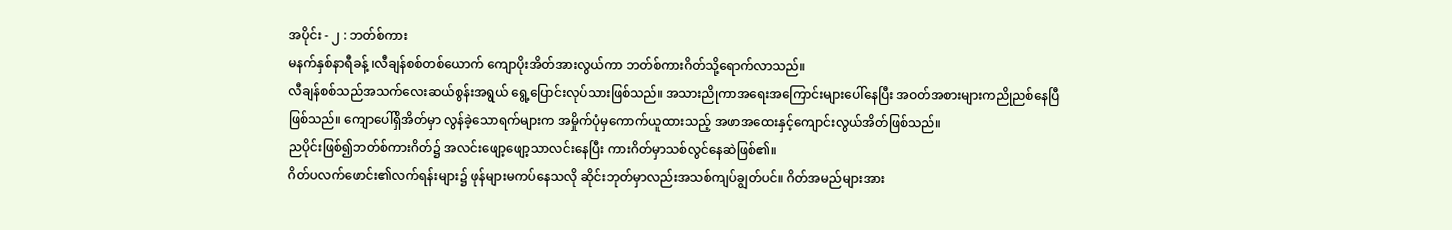အပိုင်း - ၂ : ဘတ်စ်ကား
မနက်နှစ်နာရီခန့် ၊လီချန်စစ်တစ်ယောက် ကျောပိုးအိတ်အားလွယ်ကာ ဘတ်စ်ကားဂိတ်သို့ရောက်လာသည်။
လီချန်စစ်သည်အသက်လေးဆယ်စွန်းအရွယ် ရွေ့ပြောင်းလုပ်သားဖြစ်သည်။ အသားညိုကာအရေးအကြောင်းများပေါ်နေပြီး အဝတ်အစားများကညိုညစ်နေပြီဖြစ်သည်။ ကျောပေါ်ရှိအိတ်မှာ လွန်ခဲ့သောရက်များက အမှိုက်ပုံမှကောက်ယူထားသည့် အဖာအထေးနှင့်ကျောင်းလွယ်အိတ်ဖြစ်သည်။
ညပိုင်းဖြစ်၍ဘတ်စ်ကားဂိတ်၌ အလင်းဖျော့ဖျော့သာလင်းနေပြီး ကားဂိတ်မှာသစ်လွင်နေဆဲဖြစ်၏။
ဂိတ်ပလက်ဖောင်း၏လက်ရန်းများ၌ ဖုန်များမကပ်နေသလို ဆိုင်းဘုတ်မှာလည်းအသစ်ကျပ်ချွတ်ပင်။ ဂိတ်အမည်များအား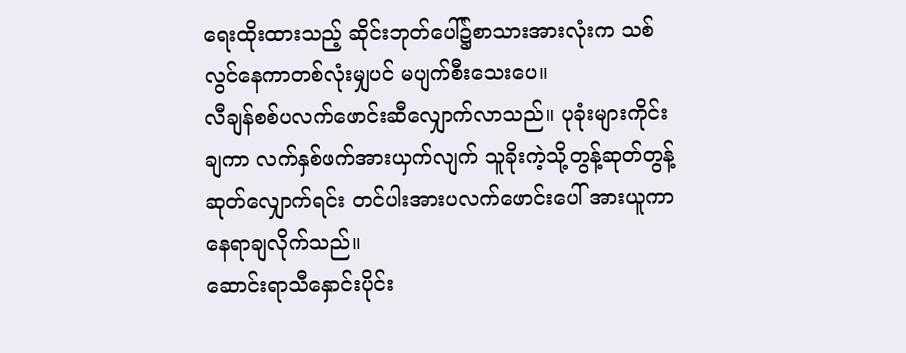ရေးထိုးထားသည့် ဆိုင်းဘုတ်ပေါ်၌စာသားအားလုံးက သစ်လွင်နေကာတစ်လုံးမျှပင် မပျက်စီးသေးပေ။
လီချန်စစ်ပလက်ဖောင်းဆီလျှောက်လာသည်။ ပုခုံးများကိုင်းချကာ လက်နှစ်ဖက်အားယှက်လျက် သူခိုးကဲ့သို့တွန့်ဆုတ်တွန့်ဆုတ်လျှောက်ရင်း တင်ပါးအားပလက်ဖောင်းပေါ် အားယူကာနေရာချလိုက်သည်။
ဆောင်းရာသီနှောင်းပိုင်း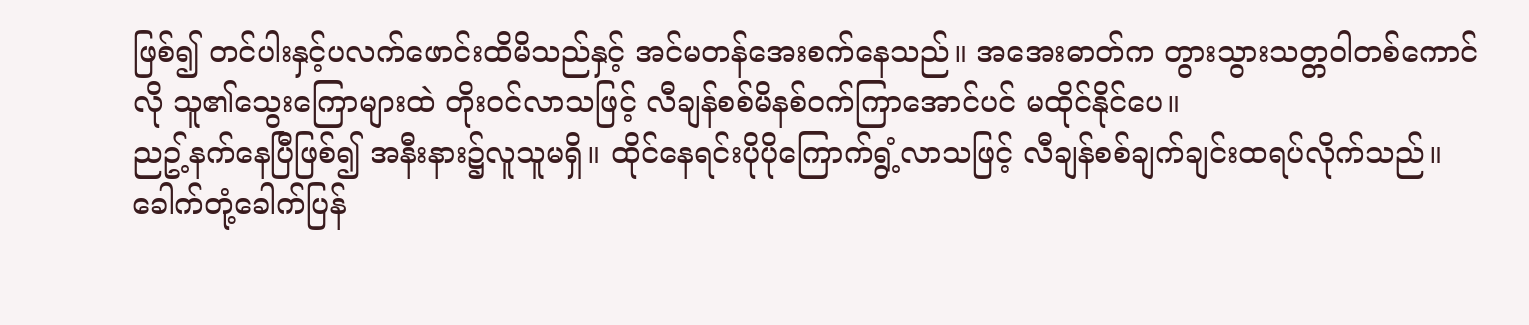ဖြစ်၍ တင်ပါးနှင့်ပလက်ဖောင်းထိမိသည်နှင့် အင်မတန်အေးစက်နေသည်။ အအေးဓာတ်က တွားသွားသတ္တဝါတစ်ကောင်လို သူ၏သွေးကြောများထဲ တိုးဝင်လာသဖြင့် လီချန်စစ်မိနစ်ဝက်ကြာအောင်ပင် မထိုင်နိုင်ပေ။
ညဥ့်နက်နေပြီဖြစ်၍ အနီးနား၌လူသူမရှိ။ ထိုင်နေရင်းပိုပိုကြောက်ရွံ့လာသဖြင့် လီချန်စစ်ချက်ချင်းထရပ်လိုက်သည်။
ခေါက်တုံ့ခေါက်ပြန်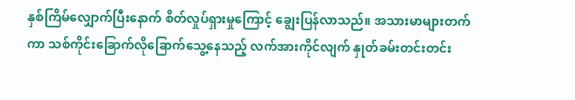နှစ်ကြိမ်လျှောက်ပြီးနောက် စိတ်လှုပ်ရှားမှုကြောင့် ချွေးပြန်လာသည်။ အသားမာများတက်ကာ သစ်ကိုင်းခြောက်လိုခြောက်သွေ့နေသည့် လက်အားကိုင်လျက် နှုတ်ခမ်းတင်းတင်း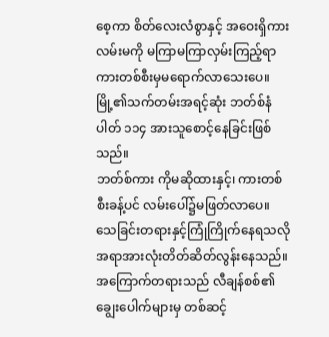စေ့ကာ စိတ်လေးလံစွာနှင့် အဝေးရှိကားလမ်းမကို မကြာမကြာလှမ်းကြည့်ရာ ကားတစ်စီးမှမရောက်လာသေးပေ။
မြို့၏သက်တမ်းအရင့်ဆုံး ဘတ်စ်နံပါတ် ၁၁၄ အားသူစောင့်နေခြင်းဖြစ်သည်။
ဘတ်စ်ကား ကိုမဆိုထားနှင့်၊ ကားတစ်စီးခန့်ပင် လမ်းပေါ်၌မဖြတ်လာပေ။
သေခြင်းတရားနှင့်ကြုံကြိုက်နေရသလို အရာအားလုံးတိတ်ဆိတ်လွန်းနေသည်။
အကြောက်တရားသည် လီချန်စစ်၏ချွေးပေါက်များမှ တစ်ဆင့်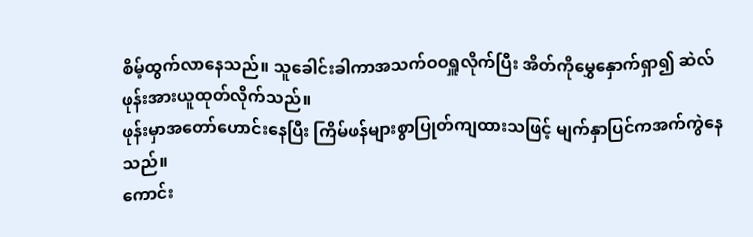စိမ့်ထွက်လာနေသည်။ သူခေါင်းခါကာအသက်ဝဝရှူလိုက်ပြီး အိတ်ကိုမွှေနှောက်ရှာ၍ ဆဲလ်ဖုန်းအားယူထုတ်လိုက်သည်။
ဖုန်းမှာအတော်ဟောင်းနေပြီး ကြိမ်ဖန်များစွာပြုတ်ကျထားသဖြင့် မျက်နှာပြင်ကအက်ကွဲနေသည်။
ကောင်း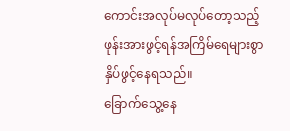ကောင်းအလုပ်မလုပ်တော့သည့် ဖုန်းအားဖွင့်ရန်အကြိမ်ရေများစွာ နှိပ်ဖွင့်နေရသည်။
ခြောက်သွေ့နေ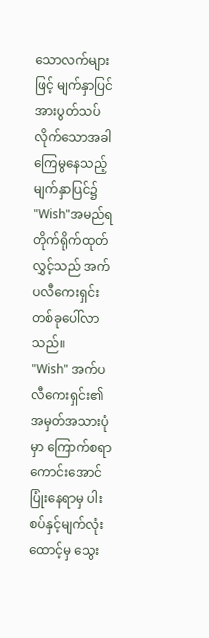သောလက်များဖြင့် မျက်နှာပြင်အားပွတ်သပ်လိုက်သောအခါ ကြေမွနေသည့်မျက်နှာပြင်၌ "Wish"အမည်ရ တိုက်ရိုက်ထုတ်လွှင့်သည် အက်ပလီကေးရှင်းတစ်ခုပေါ်လာသည်။
"Wish" အက်ပလီကေးရှင်း၏ အမှတ်အသားပုံမှာ ကြောက်စရာကောင်းအောင်ပြုံးနေရာမှ ပါးစပ်နှင့်မျက်လုံးထောင့်မှ သွေး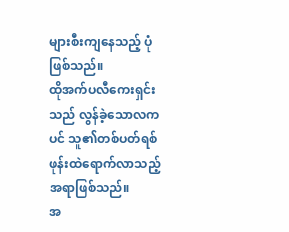များစီးကျနေသည့် ပုံဖြစ်သည်။
ထိုအက်ပလီကေးရှင်းသည် လွန်ခဲ့သောလကပင် သူ၏တစ်ပတ်ရစ်ဖုန်းထဲရောက်လာသည့် အရာဖြစ်သည်။
အ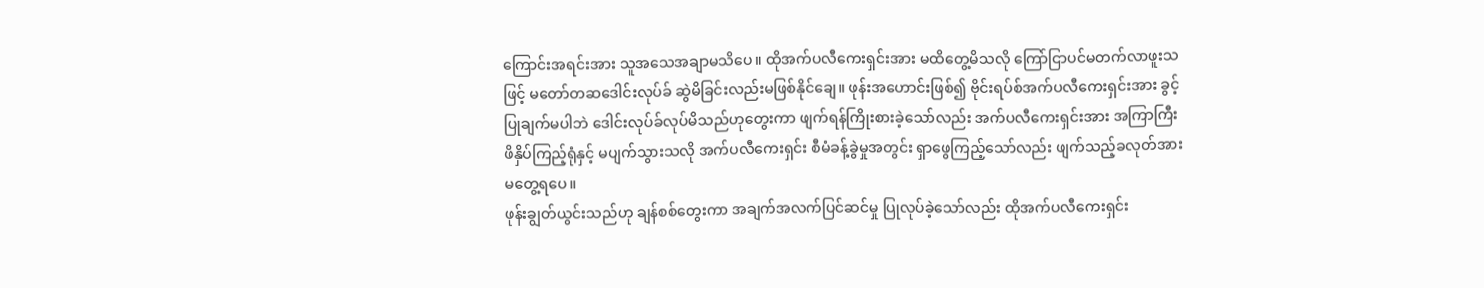ကြောင်းအရင်းအား သူအသေအချာမသိပေ။ ထိုအက်ပလီကေးရှင်းအား မထိတွေ့မိသလို ကြော်ငြာပင်မတက်လာဖူးသဖြင့် မတော်တဆဒေါင်းလုပ်ခ် ဆွဲမိခြင်းလည်းမဖြစ်နိုင်ချေ။ ဖုန်းအဟောင်းဖြစ်၍ ဗိုင်းရပ်စ်အက်ပလီကေးရှင်းအား ခွင့်ပြုချက်မပါဘဲ ဒေါင်းလုပ်ခ်လုပ်မိသည်ဟုတွေးကာ ဖျက်ရန်ကြိုးစားခဲ့သော်လည်း အက်ပလီကေးရှင်းအား အကြာကြီးဖိနှိပ်ကြည့်ရုံနှင့် မပျက်သွားသလို အက်ပလီကေးရှင်း စီမံခန့်ခွဲမှုအတွင်း ရှာဖွေကြည့်သော်လည်း ဖျက်သည့်ခလုတ်အားမတွေ့ရပေ။
ဖုန်းချွတ်ယွင်းသည်ဟု ချန်စစ်တွေးကာ အချက်အလက်ပြင်ဆင်မှု ပြုလုပ်ခဲ့သော်လည်း ထိုအက်ပလီကေးရှင်း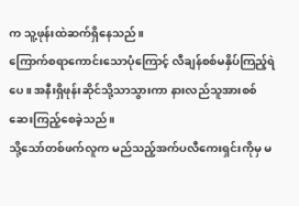က သူ့ဖုန်းထဲဆက်ရှိနေသည်။
ကြောက်စရာကောင်းသောပုံကြောင့် လီချန်စစ်မနှိပ်ကြည့်ရဲပေ။ အနီးရှိဖုန်းဆိုင်သို့သာသွားကာ နားလည်သူအားစစ်ဆေးကြည့်စေခဲ့သည်။
သို့သော်တစ်ဖက်လူက မည်သည့်အက်ပလီကေးရှင်းကိုမှ မ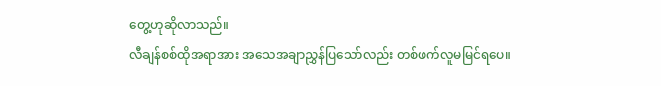တွေ့ဟုဆိုလာသည်။
လီချန်စစ်ထိုအရာအား အသေအချာညွှန်ပြသော်လည်း တစ်ဖက်လူမမြင်ရပေ။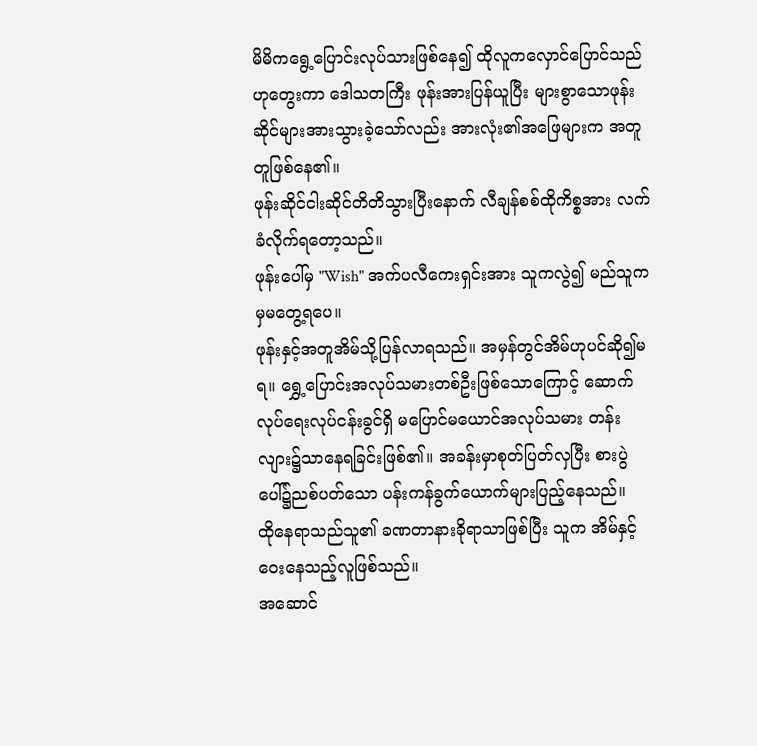မိမိကရွေ့ပြောင်းလုပ်သားဖြစ်နေ၍ ထိုလူကလှောင်ပြောင်သည်ဟုတွေးကာ ဒေါသတကြီး ဖုန်းအားပြန်ယူပြီး များစွာသောဖုန်းဆိုင်များအားသွားခဲ့သော်လည်း အားလုံး၏အဖြေများက အတူတူဖြစ်နေ၏။
ဖုန်းဆိုင်ငါးဆိုင်တိတိသွားပြီးနောက် လီချန်စစ်ထိုကိစ္စအား လက်ခံလိုက်ရတော့သည်။
ဖုန်းပေါ်မှ "Wish" အက်ပလီကေးရှင်းအား သူကလွဲ၍ မည်သူကမှမတွေ့ရပေ။
ဖုန်းနှင့်အတူအိမ်သို့ပြန်လာရသည်။ အမှန်တွင်အိမ်ဟုပင်ဆို၍မရ။ ရွှေ့ပြောင်းအလုပ်သမားတစ်ဦးဖြစ်သောကြောင့် ဆောက်လုပ်ရေးလုပ်ငန်းခွင်ရှိ မပြောင်မယောင်အလုပ်သမား တန်းလျား၌သာနေရခြင်းဖြစ်၏။ အခန်းမှာစုတ်ပြတ်လှပြီး စားပွဲပေါ်၌ညစ်ပတ်သော ပန်းကန်ခွက်ယောက်များပြည့်နေသည်။
ထိုနေရာသည်သူ၏ ခဏတာနားခိုရာသာဖြစ်ပြီး သူက အိမ်နှင့်ဝေးနေသည့်လူဖြစ်သည်။
အဆောင်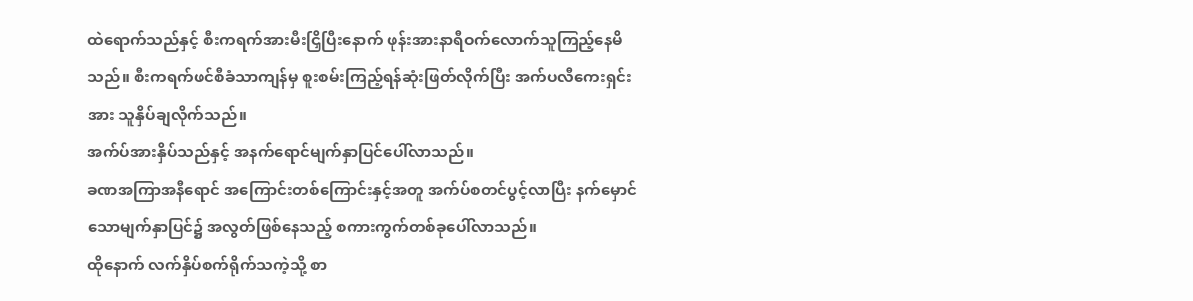ထဲရောက်သည်နှင့် စီးကရက်အားမီးငြှိပြီးနောက် ဖုန်းအားနာရီဝက်လောက်သူကြည့်နေမိသည်။ စီးကရက်ဖင်စီခံသာကျန်မှ စူးစမ်းကြည့်ရန်ဆုံးဖြတ်လိုက်ပြီး အက်ပလီကေးရှင်းအား သူနှိပ်ချလိုက်သည်။
အက်ပ်အားနှိပ်သည်နှင့် အနက်ရောင်မျက်နှာပြင်ပေါ်လာသည်။
ခဏအကြာအနီရောင် အကြောင်းတစ်ကြောင်းနှင့်အတူ အက်ပ်စတင်ပွင့်လာပြီး နက်မှောင်သောမျက်နှာပြင်၌ အလွတ်ဖြစ်နေသည့် စကားကွက်တစ်ခုပေါ်လာသည်။
ထိုနောက် လက်နှိပ်စက်ရိုက်သကဲ့သို့ စာ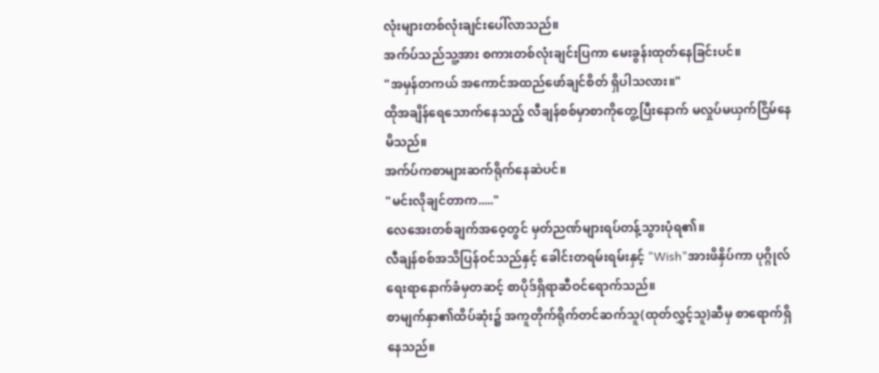လုံးများတစ်လုံးချင်းပေါ်လာသည်။
အက်ပ်သည်သူ့အား စကားတစ်လုံးချင်းပြကာ မေးခွန်းထုတ်နေခြင်းပင်။
"အမှန်တကယ် အကောင်အထည်ဖော်ချင်စိတ် ရှိပါသလား။"
ထိုအချိန်ရေသောက်နေသည့် လီချန်စစ်မှာစာကိုတွေ့ပြီးနောက် မလှုပ်မယှက်ငြိမ်နေမိသည်။
အက်ပ်ကစာများဆက်ရိုက်နေဆဲပင်။
"မင်းလိုချင်တာက....."
လေအေးတစ်ချက်အဝေ့တွင် မှတ်ညဏ်များရပ်တန့်သွားပုံရ၏။
လီချန်စစ်အသိပြန်ဝင်သည်နှင့် ခေါင်းတရမ်းရမ်းနှင့် "Wish"အားဖိနှိပ်ကာ ပုဂ္ဂိုလ်ရေးရာနောက်ခံမှတဆင့် စာပိုဒ်ရှိရာဆီဝင်ရောက်သည်။
စာမျက်နှာ၏ထိပ်ဆုံး၌ အကူတိုက်ရိုက်တင်ဆက်သူ(ထုတ်လွှင့်သူ)ဆီမှ စာရောက်ရှိနေသည်။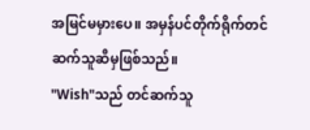အမြင်မမှားပေ။ အမှန်ပင်တိုက်ရိုက်တင်ဆက်သူဆီမှဖြစ်သည်။
"Wish"သည် တင်ဆက်သူ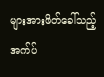များအားဖိတ်ခေါ်သည့် အက်ပ်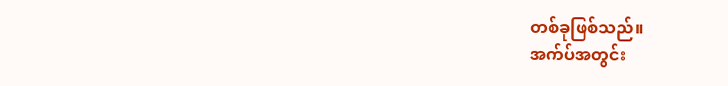တစ်ခုဖြစ်သည်။
အက်ပ်အတွင်း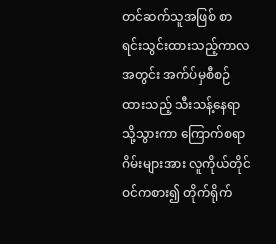တင်ဆက်သူအဖြစ် စာရင်းသွင်းထားသည့်ကာလအတွင်း အက်ပ်မှစီစဉ်ထားသည့် သီးသန့်နေရာသို့သွားကာ ကြောက်စရာဂိမ်းများအား လူကိုယ်တိုင်ဝင်ကစား၍ တိုက်ရိုက်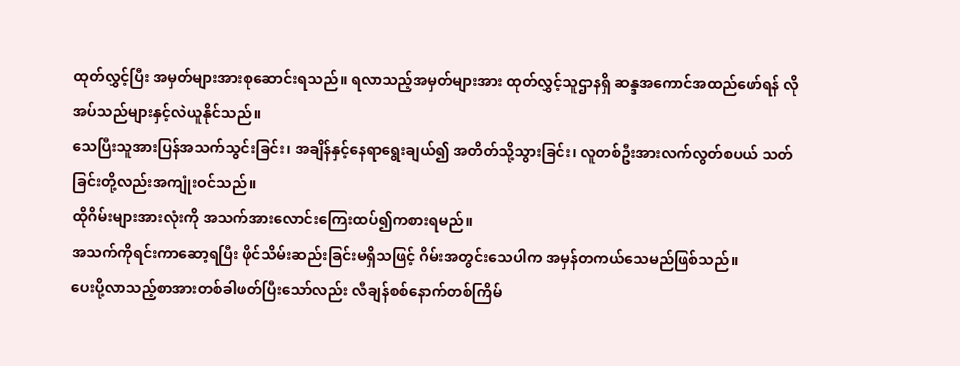ထုတ်လွှင့်ပြီး အမှတ်များအားစုဆောင်းရသည်။ ရလာသည့်အမှတ်များအား ထုတ်လွှင့်သူဌာနရှိ ဆန္ဒအကောင်အထည်ဖော်ရန် လိုအပ်သည်များနှင့်လဲယူနိုင်သည်။
သေပြီးသူအားပြန်အသက်သွင်းခြင်း၊ အချိန်နှင့်နေရာရွေးချယ်၍ အတိတ်သို့သွားခြင်း၊ လူတစ်ဦးအားလက်လွတ်စပယ် သတ်ခြင်းတို့လည်းအကျုံးဝင်သည်။
ထိုဂိမ်းများအားလုံးကို အသက်အားလောင်းကြေးထပ်၍ကစားရမည်။
အသက်ကိုရင်းကာဆော့ရပြီး ဖိုင်သိမ်းဆည်းခြင်းမရှိသဖြင့် ဂိမ်းအတွင်းသေပါက အမှန်တကယ်သေမည်ဖြစ်သည်။
ပေးပို့လာသည့်စာအားတစ်ခါဖတ်ပြီးသော်လည်း လီချန်စစ်နောက်တစ်ကြိမ်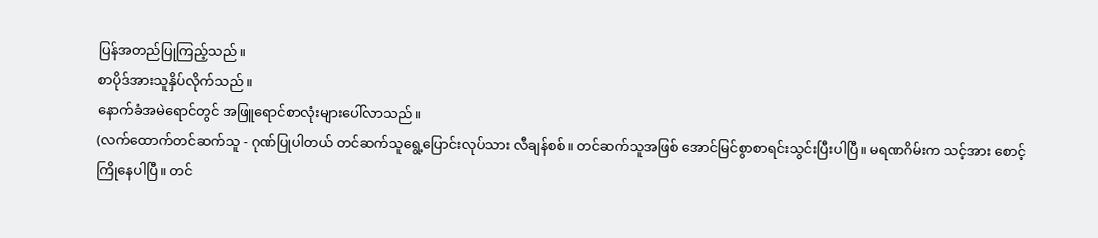ပြန်အတည်ပြုကြည့်သည်။
စာပိုဒ်အားသူနှိပ်လိုက်သည်။
နောက်ခံအမဲရောင်တွင် အဖြူရောင်စာလုံးများပေါ်လာသည်။
(လက်ထောက်တင်ဆက်သူ - ဂုဏ်ပြုပါတယ် တင်ဆက်သူရွေ့ပြောင်းလုပ်သား လီချန်စစ်။ တင်ဆက်သူအဖြစ် အောင်မြင်စွာစာရင်းသွင်းပြီးပါပြီ။ မရဏဂိမ်းက သင့်အား စောင့်ကြိုနေပါပြီ။ တင်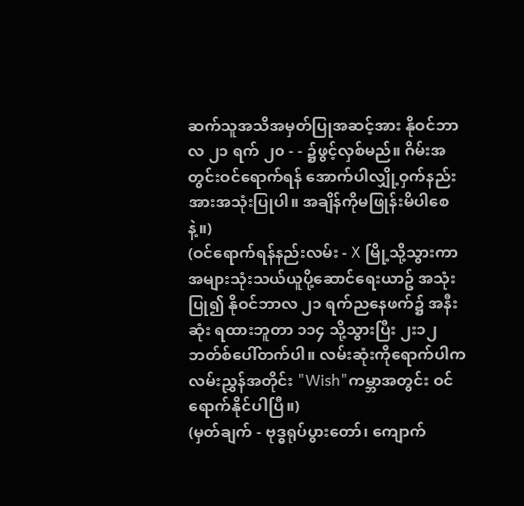ဆက်သူအသိအမှတ်ပြုအဆင့်အား နိုဝင်ဘာလ ၂၁ ရက် ၂၀ - - ၌ဖွင့်လှစ်မည်။ ဂိမ်းအတွင်းဝင်ရောက်ရန် အောက်ပါလျှို့ဝှက်နည်းအားအသုံးပြုပါ။ အချိန်ကိုမဖြုန်းမိပါစေနဲ့။)
(ဝင်ရောက်ရန်နည်းလမ်း - X မြို့သို့သွားကာ အများသုံးသယ်ယူပို့ဆောင်ရေးယာဥ် အသုံးပြု၍ နိုဝင်ဘာလ ၂၁ ရက်ညနေဖက်၌ အနီးဆုံး ရထားဘူတာ ၁၁၄ သို့သွားပြီး ၂း၁၂ ဘတ်စ်ပေါ်တက်ပါ။ လမ်းဆုံးကိုရောက်ပါက လမ်းညွှန်အတိုင်း "Wish"ကမ္ဘာအတွင်း ဝင်ရောက်နိုင်ပါပြီ။)
(မှတ်ချက် - ဗုဒ္ဓရုပ်ပွားတော်၊ ကျောက်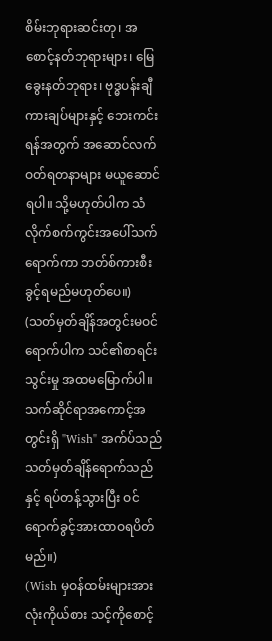စိမ်းဘုရားဆင်းတု၊ အစောင့်နတ်ဘုရားများ၊ မြေခွေးနတ်ဘုရား၊ ဗုဒ္ဓပန်းချီကားချပ်များနှင့် ဘေးကင်းရန်အတွက် အဆောင်လက်ဝတ်ရတနာများ မယူဆောင်ရပါ။ သို့မဟုတ်ပါက သံလိုက်စက်ကွင်းအပေါ်သက်ရောက်ကာ ဘတ်စ်ကားစီးခွင့်ရမည်မဟုတ်ပေ။)
(သတ်မှတ်ချိန်အတွင်းမဝင်ရောက်ပါက သင်၏စာရင်းသွင်းမှု အထမမြောက်ပါ။ သက်ဆိုင်ရာအကောင့်အတွင်းရှိ "Wish" အက်ပ်သည် သတ်မှတ်ချိန်ရောက်သည်နှင့် ရပ်တန့်သွားပြီး ဝင်ရောက်ခွင့်အားထာဝရပိတ်မည်။)
(Wish မှဝန်ထမ်းများအားလုံးကိုယ်စား သင့်ကိုစောင့်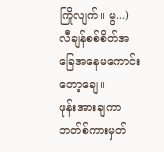ကြိုလျက်။ မွ...)
လီချန်စစ်စိတ်အခြေအနေမကောင်းတော့ချေ။
ဖုန်းအားချကာဘတ်စ်ကားမှတ်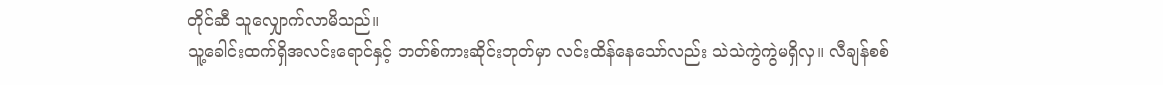တိုင်ဆီ သူလျှောက်လာမိသည်။
သူ့ခေါင်းထက်ရှိအလင်းရောင်နှင့် ဘတ်စ်ကားဆိုင်းဘုတ်မှာ လင်းထိန်နေသော်လည်း သဲသဲကွဲကွဲမရှိလှ။ လီချန်စစ်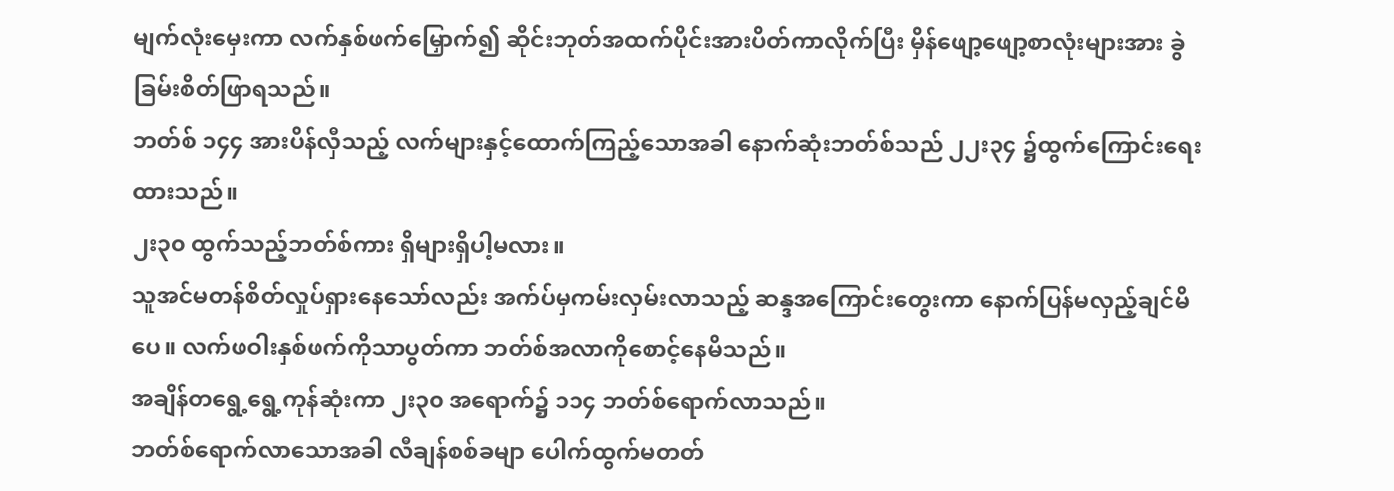မျက်လုံးမှေးကာ လက်နှစ်ဖက်မြှောက်၍ ဆိုင်းဘုတ်အထက်ပိုင်းအားပိတ်ကာလိုက်ပြီး မှိန်ဖျော့ဖျော့စာလုံးများအား ခွဲခြမ်းစိတ်ဖြာရသည်။
ဘတ်စ် ၁၄၄ အားပိန်လှီသည့် လက်များနှင့်ထောက်ကြည့်သောအခါ နောက်ဆုံးဘတ်စ်သည် ၂၂း၃၄ ၌ထွက်ကြောင်းရေးထားသည်။
၂း၃၀ ထွက်သည့်ဘတ်စ်ကား ရှိများရှိပါ့မလား။
သူအင်မတန်စိတ်လှုပ်ရှားနေသော်လည်း အက်ပ်မှကမ်းလှမ်းလာသည့် ဆန္ဒအကြောင်းတွေးကာ နောက်ပြန်မလှည့်ချင်မိပေ။ လက်ဖဝါးနှစ်ဖက်ကိုသာပွတ်ကာ ဘတ်စ်အလာကိုစောင့်နေမိသည်။
အချိန်တရွေ့ရွေ့ကုန်ဆုံးကာ ၂း၃၀ အရောက်၌ ၁၁၄ ဘတ်စ်ရောက်လာသည်။
ဘတ်စ်ရောက်လာသောအခါ လီချန်စစ်ခမျာ ပေါက်ထွက်မတတ်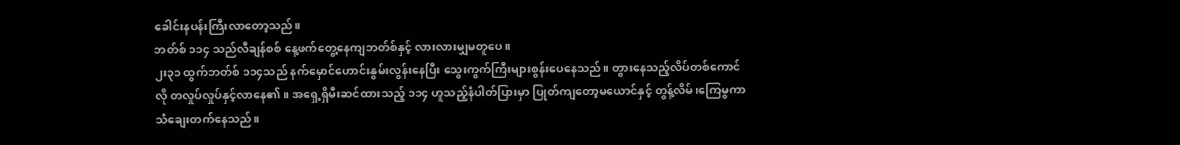ခေါင်းနပန်းကြီးလာတော့သည်။
ဘတ်စ် ၁၁၄ သည်လီချန်စစ် နေ့ဖက်တွေ့နေကျဘတ်စ်နှင့် လားလားမျှမတူပေ။
၂း၃၁ ထွက်ဘတ်စ် ၁၁၄သည် နက်မှောင်ဟောင်းနွမ်းလွန်းနေပြီး သွေးကွက်ကြီးများစွန်းပေနေသည်။ တွားနေသည့်လိပ်တစ်ကောင်လို တလှုပ်လှုပ်နှင့်လာနေ၏။ အရှေ့ရှိမီးဆင်ထားသည့် ၁၁၄ ဟူသည့်နံပါတ်ပြားမှာ ပြုတ်ကျတော့မယောင်နှင့် တွန့်လိမ်၊ကြေမွကာသံချေးတက်နေသည်။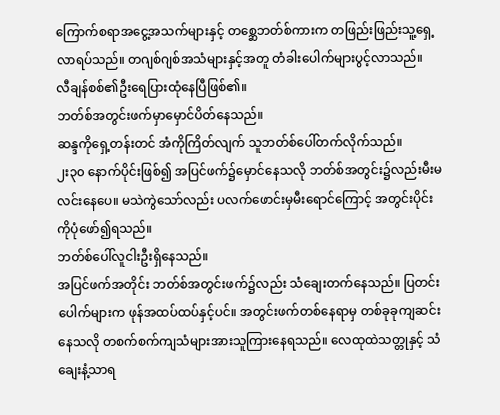ကြောက်စရာအငွေ့အသက်များနှင့် တစ္ဆေဘတ်စ်ကားက တဖြည်းဖြည်းသူ့ရှေ့လာရပ်သည်။ တဂျစ်ဂျစ်အသံများနှင့်အတူ တံခါးပေါက်များပွင့်လာသည်။
လီချန်စစ်၏ဦးရေပြားထုံနေပြီဖြစ်၏။
ဘတ်စ်အတွင်းဖက်မှာမှောင်ပိတ်နေသည်။
ဆန္ဒကိုရှေ့တန်းတင် အံကိုကြိတ်လျက် သူဘတ်စ်ပေါ်တက်လိုက်သည်။
၂း၃၀ နောက်ပိုင်းဖြစ်၍ အပြင်ဖက်၌မှောင်နေသလို ဘတ်စ်အတွင်း၌လည်းမီးမလင်းနေပေ။ မသဲကွဲသော်လည်း ပလက်ဖောင်းမှမီးရောင်ကြောင့် အတွင်းပိုင်းကိုပုံဖော်၍ရသည်။
ဘတ်စ်ပေါ်လူငါးဦးရှိနေသည်။
အပြင်ဖက်အတိုင်း ဘတ်စ်အတွင်းဖက်၌လည်း သံချေးတက်နေသည်။ ပြတင်းပေါက်များက ဖုန်အထပ်ထပ်နှင့်ပင်။ အတွင်းဖက်တစ်နေရာမှ တစ်ခုခုကျဆင်းနေသလို တစက်စက်ကျသံများအားသူကြားနေရသည်။ လေထုထဲသတ္တုနှင့် သံချေးနံ့သာရ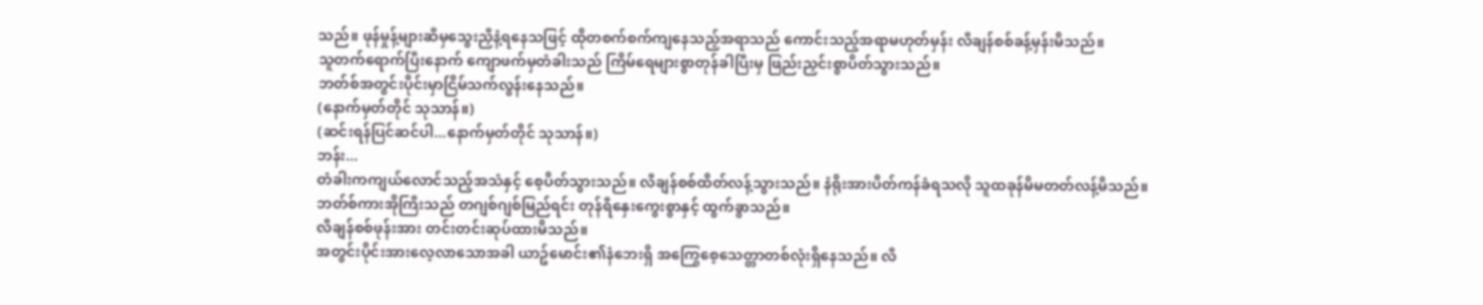သည်။ ဖုန်မှုန့်များဆီမှသွေးညှီနံ့ရနေသဖြင့် ထိုတစက်စက်ကျနေသည့်အရာသည် ကောင်းသည့်အရာမဟုတ်မှန်း လီချန်စစ်ခန့်မှန်းမိသည်။
သူတက်ရောက်ပြီးနောက် ကျောဖက်မှတံခါးသည် ကြိမ်ရေများစွာတုန်ခါပြီးမှ ဖြည်းညှင်းစွာပိတ်သွားသည်။
ဘတ်စ်အတွင်းပိုင်းမှာငြိမ်သက်လွန်းနေသည်။
(နောက်မှတ်တိုင် သုသာန်။)
(ဆင်းရန်ပြင်ဆင်ပါ...နောက်မှတ်တိုင် သုသာန်။)
ဘန်း...
တံခါးကကျယ်လောင်သည့်အသံနှင့် စေ့ပိတ်သွားသည်။ လီချန်စစ်ထိတ်လန့်သွားသည်။ နံရိုးအားပိတ်ကန်ခံရသလို သူထခုန်မိမတတ်လန့်မိသည်။
ဘတ်စ်ကားအိုကြီးသည် တဂျစ်ဂျစ်မြည်ရင်း တုန်ရီနှေးကွေးစွာနှင့် ထွက်ခွာသည်။
လီချန်စစ်ဖုန်းအား တင်းတင်းဆုပ်ထားမိသည်။
အတွင်းပိုင်းအားလေ့လာသောအခါ ယာဥ်မောင်း၏နံဘေးရှိ အကြွေစေ့သေတ္တာတစ်လုံးရှိနေသည်။ လီ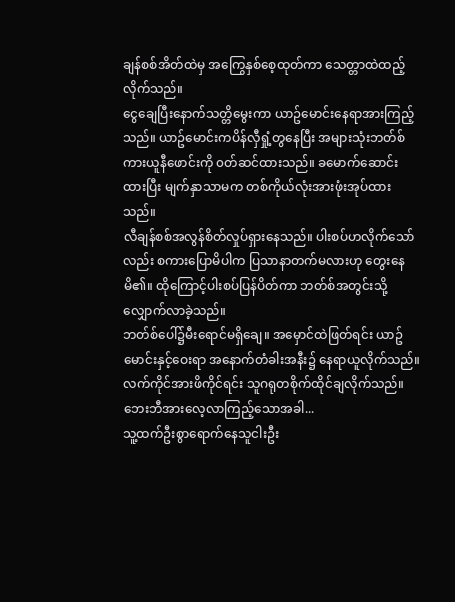ချန်စစ်အိတ်ထဲမှ အကြွေနှစ်စေ့ထုတ်ကာ သေတ္တာထဲထည့်လိုက်သည်။
ငွေချေပြီးနောက်သတ္တိမွေးကာ ယာဥ်မောင်းနေရာအားကြည့်သည်။ ယာဥ်မောင်းကပိန်လှီရှုံ့တွနေပြီး အများသုံးဘတ်စ်ကားယူနီဖောင်းကို ၀တ်ဆင်ထားသည်။ ခမောက်ဆောင်းထားပြီး မျက်နှာသာမက တစ်ကိုယ်လုံးအားဖုံးအုပ်ထားသည်။
လီချန်စစ်အလွန်စိတ်လှုပ်ရှားနေသည်။ ပါးစပ်ဟလိုက်သော်လည်း စကားပြောမိပါက ပြသာနာတက်မလားဟု တွေးနေမိ၏။ ထိုကြောင့်ပါးစပ်ပြန်ပိတ်ကာ ဘတ်စ်အတွင်းသို့လျှောက်လာခဲ့သည်။
ဘတ်စ်ပေါ်၌မီးရောင်မရှိချေ။ အမှောင်ထဲဖြတ်ရင်း ယာဥ်မောင်းနှင့်ဝေးရာ အနောက်တံခါးအနီး၌ နေရာယူလိုက်သည်။ လက်ကိုင်အားဖိကိုင်ရင်း သူဂရုတစိုက်ထိုင်ချလိုက်သည်။
ဘေးဘီအားလေ့လာကြည့်သောအခါ...
သူ့ထက်ဦးစွာရောက်နေသူငါးဦး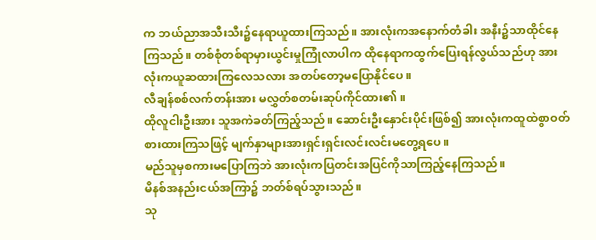က ဘယ်ညာအသီးသီး၌နေရာယူထားကြသည်။ အားလုံးကအနောက်တံခါး အနီး၌သာထိုင်နေကြသည်။ တစ်စုံတစ်ရာမှားယွင်းမှုကြုံလာပါက ထိုနေရာကထွက်ပြေးရန်လွယ်သည်ဟု အားလုံးကယူဆထားကြလေသလား အတပ်တော့မပြောနိုင်ပေ။
လီချန်စစ်လက်တန်းအား မလွှတ်စတမ်းဆုပ်ကိုင်ထား၏။
ထိုလူငါးဦးအား သူအကဲခတ်ကြည့်သည်။ ဆောင်းဦးနှောင်းပိုင်းဖြစ်၍ အားလုံးကထူထဲစွာဝတ်စားထားကြသဖြင့် မျက်နှာများအားရှင်းရှင်းလင်းလင်းမတွေ့ရပေ။
မည်သူမှစကားမပြောကြဘဲ အားလုံးကပြတင်းအပြင်ကိုသာကြည့်နေကြသည်။
မိနစ်အနည်းငယ်အကြာ၌ ဘတ်စ်ရပ်သွားသည်။
သု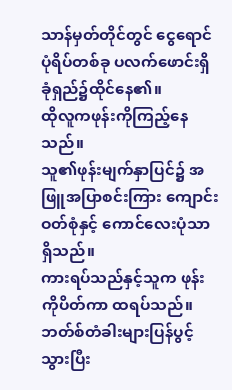သာန်မှတ်တိုင်တွင် ငွေရောင်ပုံရိပ်တစ်ခု ပလက်ဖောင်းရှိခုံရှည်၌ထိုင်နေ၏။
ထိုလူကဖုန်းကိုကြည့်နေသည်။
သူ၏ဖုန်းမျက်နှာပြင်၌ အဖြူအပြာစင်းကြား ကျောင်းဝတ်စုံနှင့် ကောင်လေးပုံသာရှိသည်။
ကားရပ်သည်နှင့်သူက ဖုန်းကိုပိတ်ကာ ထရပ်သည်။
ဘတ်စ်တံခါးများပြန်ပွင့်သွားပြီး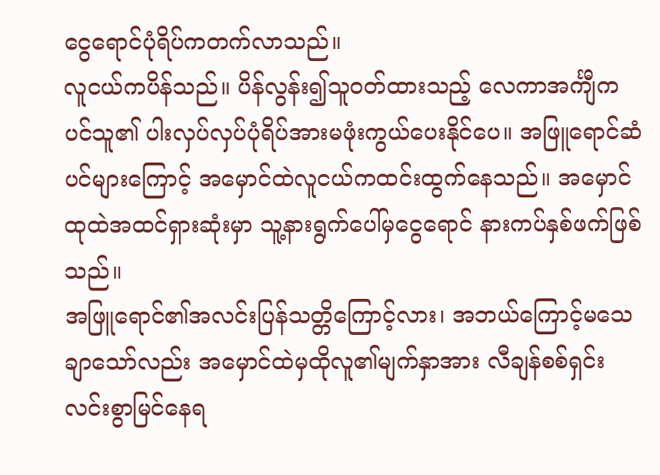ငွေရောင်ပုံရိပ်ကတက်လာသည်။
လူငယ်ကပိန်သည်။ ပိန်လွန်း၍သူဝတ်ထားသည့် လေကာအင်္ကျီကပင်သူ၏ ပါးလှပ်လှပ်ပုံရိပ်အားမဖုံးကွယ်ပေးနိုင်ပေ။ အဖြူရောင်ဆံပင်များကြောင့် အမှောင်ထဲလူငယ်ကထင်းထွက်နေသည်။ အမှောင်ထုထဲအထင်ရှားဆုံးမှာ သူ့နားရွက်ပေါ်မှငွေရောင် နားကပ်နှစ်ဖက်ဖြစ်သည်။
အဖြူရောင်၏အလင်းပြန်သတ္တိကြောင့်လား၊ အဘယ်ကြောင့်မသေချာသော်လည်း အမှောင်ထဲမှထိုလူ၏မျက်နှာအား လီချန်စစ်ရှင်းလင်းစွာမြင်နေရ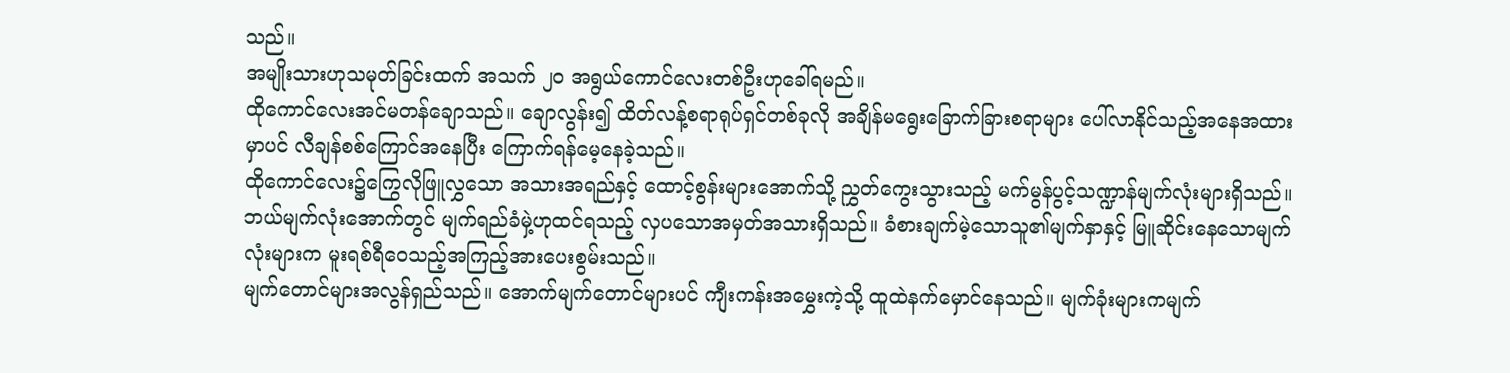သည်။
အမျိုးသားဟုသမုတ်ခြင်းထက် အသက် ၂၀ အရွယ်ကောင်လေးတစ်ဦးဟုခေါ်ရမည်။
ထိုကောင်လေးအင်မတန်ချောသည်။ ချောလွန်း၍ ထိတ်လန့်စရာရုပ်ရှင်တစ်ခုလို အချိန်မရွေးခြောက်ခြားစရာများ ပေါ်လာနိုင်သည့်အနေအထားမှာပင် လီချန်စစ်ကြောင်အနေပြီး ကြောက်ရန်မေ့နေခဲ့သည်။
ထိုကောင်လေး၌ကြွေလိုဖြူလွှသော အသားအရည်နှင့် ထောင့်စွန်းများအောက်သို့ ညွှတ်ကွေးသွားသည့် မက်မွန်ပွင့်သဏ္ဍာန်မျက်လုံးများရှိသည်။ ဘယ်မျက်လုံးအောက်တွင် မျက်ရည်ခံမှဲ့ဟုထင်ရသည့် လှပသောအမှတ်အသားရှိသည်။ ခံစားချက်မဲ့သောသူ၏မျက်နှာနှင့် မြူဆိုင်းနေသောမျက်လုံးများက မူးရစ်ရီဝေသည့်အကြည့်အားပေးစွမ်းသည်။
မျက်တောင်များအလွန်ရှည်သည်။ အောက်မျက်တောင်များပင် ကျီးကန်းအမွှေးကဲ့သို့ ထူထဲနက်မှောင်နေသည်။ မျက်ခုံးများကမျက်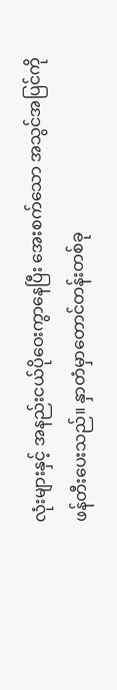လုံးများနှင့် အနည်းငယ်ပိုဝေးကွာနေပြီး အေးစက်သော အသွင်အပြင်ကိုဖန်တီးပေးသည်။ နှာတံမှာတောင်တန်းတစ်ခု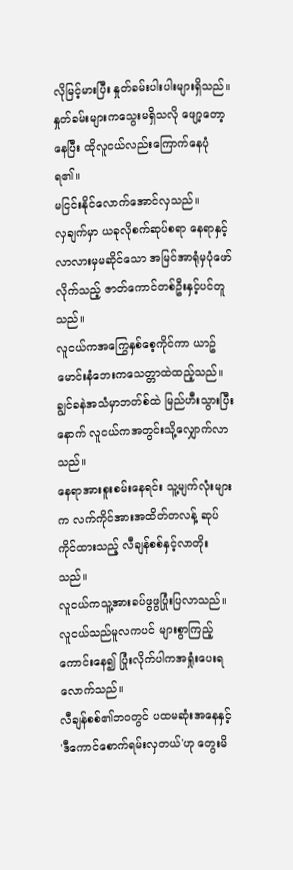လိုမြင့်မားပြီး နှုတ်ခမ်းပါးပါးများရှိသည်။ နှုတ်ခမ်းများကသွေးမရှိသလို ဖျော့တော့နေပြီး ထိုလူငယ်လည်းကြောက်နေပုံရ၏။
မငြင်းနိုင်လောက်အောင်လှသည်။
လှချက်မှာ ယခုလိုစက်ဆုပ်စရာ နေရာနှင့်လာလားမှမဆိုင်သော အမြင်အာရုံမှပုံဖော်လိုက်သည့် ဇာတ်ကောင်တစ်ဦးနှင့်ပင်တူသည်။
လူငယ်ကအကြွေနှစ်စေ့ကိုင်ကာ ယာဥ်မောင်းနံဘေးကသေတ္တာထဲထည့်သည်။ ချွင်ခနဲအသံမှာဘတ်စ်ထဲ မြည်ဟီးသွားပြီးနောက် လူငယ်ကအတွင်းသို့လျှောက်လာသည်။
နေရာအားစူးစမ်းနေရင်း သူ့မျက်လုံးများက လက်ကိုင်အားအထိတ်တလန့် ဆုပ်ကိုင်ထားသည့် လီချန်စစ်နှင့်လာတိုးသည်။
လူငယ်ကသူ့အားခပ်ဖွဖွပြုံးပြလာသည်။
လူငယ်သည်မူလကပင် များစွာကြည့်ကောင်းနေ၍ ပြုံးလိုက်ပါကအရှုံးပေးရလောက်သည်။
လီချန်စစ်၏ဘဝတွင် ပထမဆုံးအနေနှင့် 'ဒီကောင်စောက်ရမ်းလှတယ်'ဟု တွေးမိ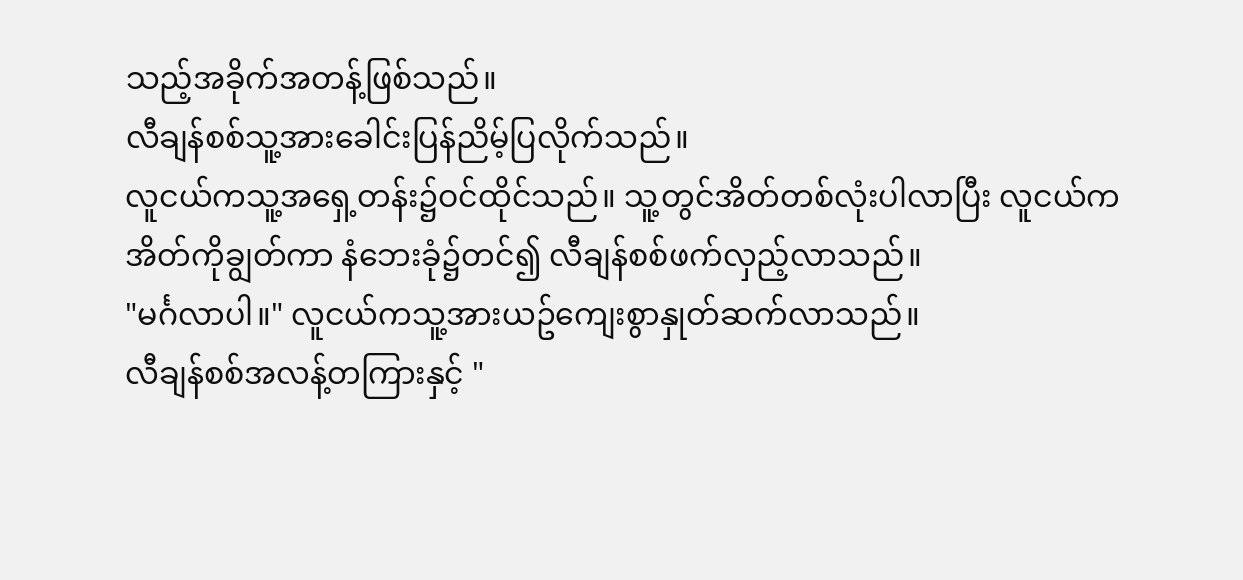သည့်အခိုက်အတန့်ဖြစ်သည်။
လီချန်စစ်သူ့အားခေါင်းပြန်ညိမ့်ပြလိုက်သည်။
လူငယ်ကသူ့အရှေ့တန်း၌ဝင်ထိုင်သည်။ သူ့တွင်အိတ်တစ်လုံးပါလာပြီး လူငယ်ကအိတ်ကိုချွတ်ကာ နံဘေးခုံ၌တင်၍ လီချန်စစ်ဖက်လှည့်လာသည်။
"မင်္ဂလာပါ။" လူငယ်ကသူ့အားယဥ်ကျေးစွာနှုတ်ဆက်လာသည်။
လီချန်စစ်အလန့်တကြားနှင့် "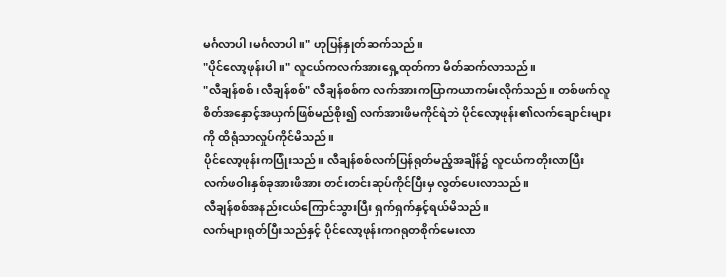မင်္ဂလာပါ၊မင်္ဂလာပါ။" ဟုပြန်နှုတ်ဆက်သည်။
"ပိုင်လော့ဖုန်းပါ။" လူငယ်ကလက်အားရှေ့ထုတ်ကာ မိတ်ဆက်လာသည်။
"လီချန်စစ်၊လီချန်စစ်" လီချန်စစ်က လက်အားကပြာကယာကမ်းလိုက်သည်။ တစ်ဖက်လူစိတ်အနှောင့်အယှက်ဖြစ်မည်စိုး၍ လက်အားဖိမကိုင်ရဲဘဲ ပိုင်လော့ဖုန်း၏လက်ချောင်းများကို ထိရုံသာလှုပ်ကိုင်မိသည်။
ပိုင်လော့ဖုန်းကပြုံးသည်။ လီချန်စစ်လက်ပြန်ရုတ်မည့်အချိန်၌ လူငယ်ကတိုးလာပြီး လက်ဖဝါးနှစ်ခုအားဖိအား တင်းတင်းဆုပ်ကိုင်ပြီးမှ လွတ်ပေးလာသည်။
လီချန်စစ်အနည်းငယ်ကြောင်သွားပြီး ရှက်ရှက်နှင့်ရယ်မိသည်။
လက်များရုတ်ပြီးသည်နှင့် ပိုင်လော့ဖုန်းကဂရုတစိုက်မေးလာ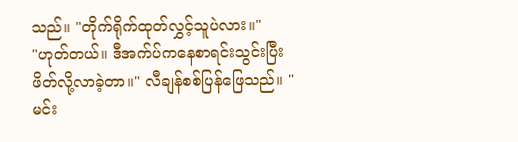သည်။ "တိုက်ရိုက်ထုတ်လွှင့်သူပဲလား။"
"ဟုတ်တယ်။ ဒီအက်ပ်ကနေစာရင်းသွင်းပြီး ဖိတ်လို့လာခဲ့တာ။" လီချန်စစ်ပြန်ဖြေသည်။ "မင်း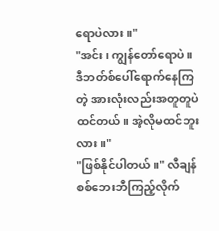ရောပဲလား။"
"အင်း၊ ကျွန်တော်ရောပဲ။ ဒီဘတ်စ်ပေါ်ရောက်နေကြတဲ့ အားလုံးလည်းအတူတူပဲထင်တယ်။ အဲ့လိုမထင်ဘူးလား။"
"ဖြစ်နိုင်ပါတယ်။" လီချန်စစ်ဘေးဘီကြည့်လိုက်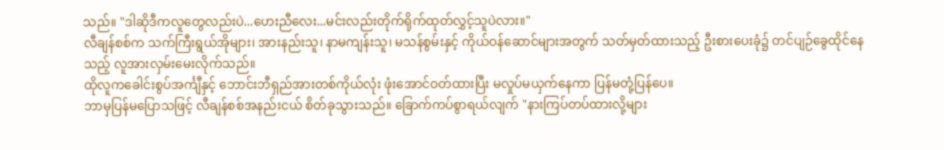သည်။ "ဒါဆိုဒီကလူတွေလည်းပဲ...ဟေးညီလေး...မင်းလည်းတိုက်ရိုက်ထုတ်လွှင့်သူပဲလား။"
လီချန်စစ်က သက်ကြီးရွယ်အိုများ၊ အားနည်းသူ၊ နာမကျန်းသူ၊ မသန်စွမ်းနှင့် ကိုယ်ဝန်ဆောင်များအတွက် သတ်မှတ်ထားသည့် ဦးစားပေးခုံ၌ တင်ပျဉ်ခွေထိုင်နေသည့် လူအားလှမ်းမေးလိုက်သည်။
ထိုလူကခေါင်းစွပ်အင်္ကျီနှင့် ဘောင်းဘီရှည်အားတစ်ကိုယ်လုံး ဖုံးအောင်ဝတ်ထားပြီး မလှုပ်မယှက်နေကာ ပြန်မတုံ့ပြန်ပေ။
ဘာမှပြန်မပြောသဖြင့် လီချန်စစ်အနည်းငယ် စိတ်ခုသွားသည်။ ခြောက်ကပ်စွာရယ်လျက် "နားကြပ်တပ်ထားလို့များ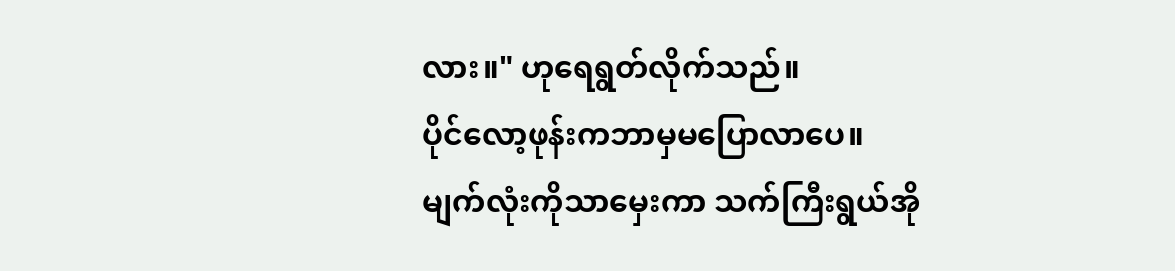လား။" ဟုရေရွတ်လိုက်သည်။
ပိုင်လော့ဖုန်းကဘာမှမပြောလာပေ။
မျက်လုံးကိုသာမှေးကာ သက်ကြီးရွယ်အို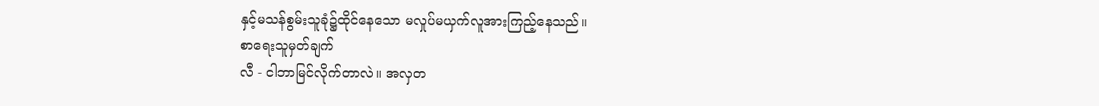နှင့်မသန်စွမ်းသူခုံ၌ထိုင်နေသော မလှုပ်မယှက်လူအားကြည့်နေသည်။
စာရေးသူမှတ်ချက်
လီ - ငါဘာမြင်လိုက်တာလဲ။ အလှတ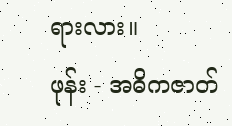ရားလား။
ဖုန်း - အဓိကဇာတ်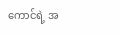ကောင်ရဲ့ အ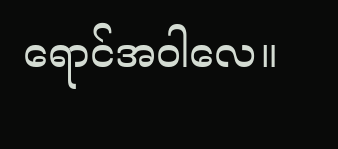ရောင်အဝါလေ။